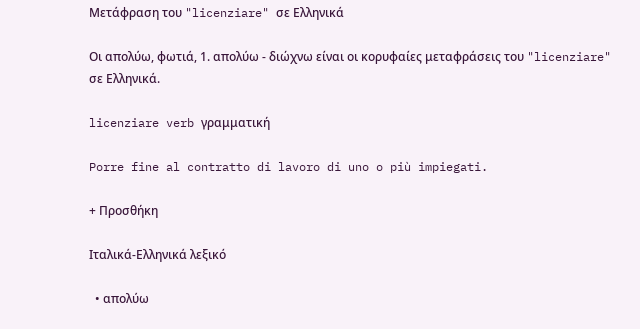Μετάφραση του "licenziare" σε Ελληνικά

Οι απολύω, φωτιά, 1. απολύω - διώχνω είναι οι κορυφαίες μεταφράσεις του "licenziare" σε Ελληνικά.

licenziare verb γραμματική

Porre fine al contratto di lavoro di uno o più impiegati.

+ Προσθήκη

Ιταλικά-Ελληνικά λεξικό

  • απολύω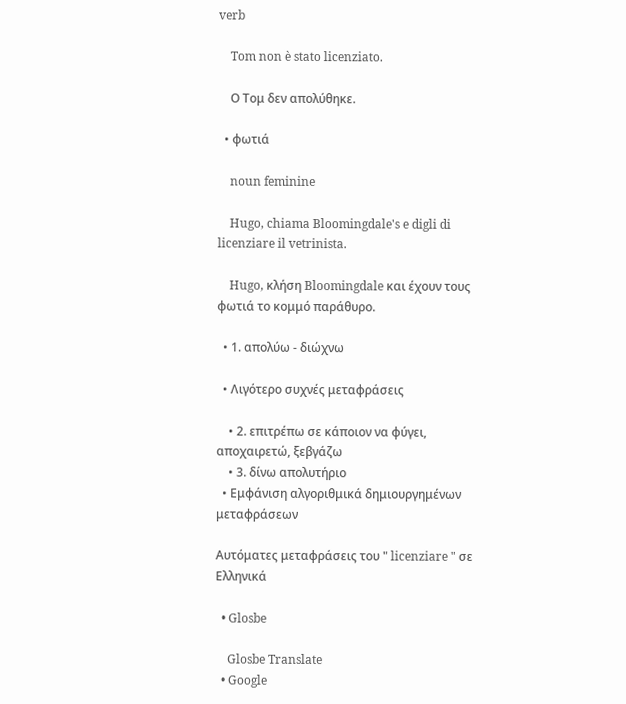verb

    Tom non è stato licenziato.

    Ο Τομ δεν απολύθηκε.

  • φωτιά

    noun feminine

    Hugo, chiama Bloomingdale's e digli di licenziare il vetrinista.

    Hugo, κλήση Bloomingdale και έχουν τους φωτιά το κομμό παράθυρο.

  • 1. απολύω - διώχνω

  • Λιγότερο συχνές μεταφράσεις

    • 2. επιτρέπω σε κάποιον να φύγει, αποχαιρετώ, ξεβγάζω
    • 3. δίνω απολυτήριο
  • Εμφάνιση αλγοριθμικά δημιουργημένων μεταφράσεων

Αυτόματες μεταφράσεις του " licenziare " σε Ελληνικά

  • Glosbe

    Glosbe Translate
  • Google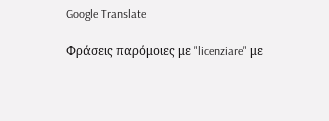Google Translate

Φράσεις παρόμοιες με "licenziare" με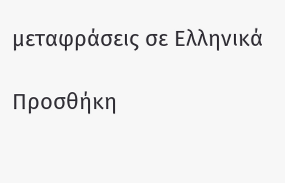μεταφράσεις σε Ελληνικά

Προσθήκη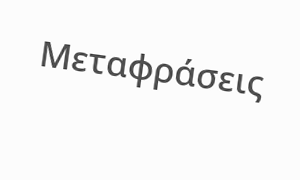Μεταφράσεις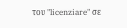του "licenziare" σε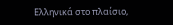Ελληνικά στο πλαίσιο,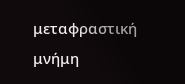μεταφραστική μνήμη